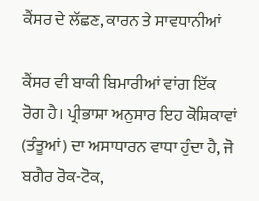ਕੈਂਸਰ ਦੇ ਲੱਛਣ, ਕਾਰਨ ਤੇ ਸਾਵਧਾਨੀਆਂ

ਕੈਂਸਰ ਵੀ ਬਾਕੀ ਬਿਮਾਰੀਆਂ ਵਾਂਗ ਇੱਕ ਰੋਗ ਹੈ। ਪ੍ਰੀਭਾਸ਼ਾ ਅਨੁਸਾਰ ਇਹ ਕੋਸ਼ਿਕਾਵਾਂ (ਤੰਤੂਆਂ) ਦਾ ਅਸਾਧਾਰਨ ਵਾਧਾ ਹੁੰਦਾ ਹੈ, ਜੋ ਬਗੈਰ ਰੋਕ-ਟੋਕ,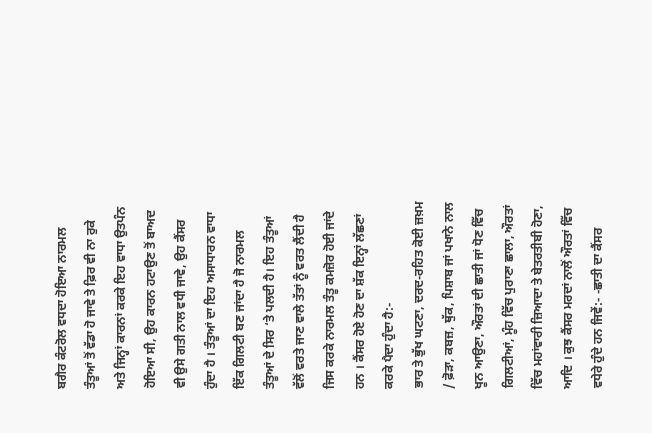ਬਗੈਰ ਕੰਟਰੋਲ ਵਧਦਾ ਹੋਇਆ ਨਾਰਮਲ ਤੰਤੂਆਂ ਤੋਂ ਵੱਡਾ ਹੋ ਜਾਵੇ ਤੇ ਫ਼ਿਰ ਵੀ ਨਾ ਰੁਕੇ ਅਤੇ ਜਿਨ੍ਹਾਂ ਕਾਰਨਾਂ ਕਰਕੇ ਇਹ ਵਾਧਾ ਉਤਪੰਨ ਹੋਇਆ ਸੀ, ਉਹ ਕਾਰਨ ਹਟਾਉਣ ਤੋਂ ਬਾਅਦ ਵੀ ਉਸੇ ਗਤੀ ਨਾਲ ਵਧੀ ਜਾਵੇ, ਉਹ ਕੈਂਸਰ ਹੁੰਦਾ ਹੈ । ਤੰਤੂਆਂ ਦਾ ਇਹ ਅਸਾਧਾਰਨ ਵਾਧਾ ਇੱਕ ਗਿਲਟੀ ਬਣ ਜਾਂਦਾ ਹੈ ਜੋ ਨਾਰਮਲ ਤੰਤੂਆਂ ਦੇ ਸਿਰ ‘ਤੇ ਪਲਦੀ ਹੈ। ਇਹ ਤੰਤੂਆਂ ਵੱਲੋਂ ਵਰਤੇ ਜਾਣ ਵਾਲੇ ਤੱਤਾਂ ਨੂੰ ਵਰਤ ਲੈਂਦੀ ਹੈ ਜਿਸ ਕਰਕੇ ਨਾਰਮਲ ਤੰਤੂ ਕਮਜ਼ੋਰ ਹੋਈ ਜਾਂਦੇ ਹਨ । ਕੈਂਸਰ ਹੋਏ ਹੋਣ ਦਾ ਸ਼ੱਕ ਇਨ੍ਹਾਂ ਲੱਛਣਾਂ ਕਰਕੇ ਪੈਦਾ ਹੁੰਦਾ ਹੈ:-
ਭਾਰ ਤੇ ਭੁੱਖ ਘਟਣਾ, ਦਰਦ-ਰਹਿਤ ਕੋਈ ਜ਼ਖ਼ਮ / ਫ਼ੋੜਾ, ਕਬਜ਼, ਥੁੱਕ, ਪਿਸ਼ਾਬ ਜਾਂ ਪਖਾਨੇ ਨਾਲ ਖੂਨ ਆਉਣਾ, ਔਰਤਾਂ ਦੀ ਛਾਤੀ ਜਾਂ ਧੋਣ ਵਿੱਚ ਗਿਲਟੀਆਂ, ਮੂੰਹ ਵਿੱਚ ਪੁਰਾਣਾ ਛਾਲਾ, ਔਰਤਾਂ ਵਿੱਚ ਮਹਾਂਵਾਰੀ ਜ਼ਿਆਦਾ ਤੇ ਬੇਤਰਤੀਬੀ ਹੋਣਾ, ਆਦਿ । ਕੁਝ ਕੈਂਸਰ ਮਰਦਾਂ ਨਾਲੋਂ ਔਰਤਾਂ ਵਿੱਚ ਵਧੇਰੇ ਹੁੰਦੇ ਹਨ ਜਿਵੇਂ:- -ਛਾਤੀ ਦਾ ਕੈਂਸਰ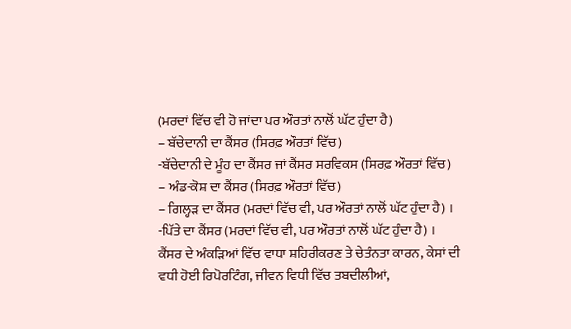(ਮਰਦਾਂ ਵਿੱਚ ਵੀ ਹੋ ਜਾਂਦਾ ਪਰ ਔਰਤਾਂ ਨਾਲੋਂ ਘੱਟ ਹੁੰਦਾ ਹੈ)
– ਬੱਚੇਦਾਨੀ ਦਾ ਕੈਂਸਰ (ਸਿਰਫ਼ ਔਰਤਾਂ ਵਿੱਚ)
-ਬੱਚੇਦਾਨੀ ਦੇ ਮੂੰਹ ਦਾ ਕੈਂਸਰ ਜਾਂ ਕੈਂਸਰ ਸਰਵਿਕਸ (ਸਿਰਫ਼ ਔਰਤਾਂ ਵਿੱਚ)
– ਅੰਡ-ਕੋਸ਼ ਦਾ ਕੈਂਸਰ (ਸਿਰਫ਼ ਔਰਤਾਂ ਵਿੱਚ)
– ਗਿਲ੍ਹੜ ਦਾ ਕੈਂਸਰ (ਮਰਦਾਂ ਵਿੱਚ ਵੀ, ਪਰ ਔਰਤਾਂ ਨਾਲੋਂ ਘੱਟ ਹੁੰਦਾ ਹੈ) ।
-ਪਿੱਤੇ ਦਾ ਕੈਂਸਰ (ਮਰਦਾਂ ਵਿੱਚ ਵੀ, ਪਰ ਔਰਤਾਂ ਨਾਲੋਂ ਘੱਟ ਹੁੰਦਾ ਹੈ) ।
ਕੈਂਸਰ ਦੇ ਅੰਕੜਿਆਂ ਵਿੱਚ ਵਾਧਾ ਸ਼ਹਿਰੀਕਰਣ ਤੇ ਚੇਤੰਨਤਾ ਕਾਰਨ, ਕੇਸਾਂ ਦੀ ਵਧੀ ਹੋਈ ਰਿਪੋਰਟਿੰਗ, ਜੀਵਨ ਵਿਧੀ ਵਿੱਚ ਤਬਦੀਲੀਆਂ,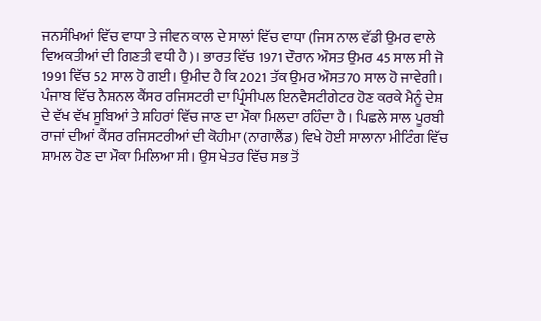ਜਨਸੰਖਿਆਂ ਵਿੱਚ ਵਾਧਾ ਤੇ ਜੀਵਨ ਕਾਲ ਦੇ ਸਾਲਾਂ ਵਿੱਚ ਵਾਧਾ (ਜਿਸ ਨਾਲ ਵੱਡੀ ਉਮਰ ਵਾਲੇ ਵਿਅਕਤੀਆਂ ਦੀ ਗਿਣਤੀ ਵਧੀ ਹੈ)। ਭਾਰਤ ਵਿੱਚ 1971 ਦੌਰਾਨ ਔਸਤ ਉਮਰ 45 ਸਾਲ ਸੀ ਜੋ 1991 ਵਿੱਚ 52 ਸਾਲ ਹੋ ਗਈ। ਉਮੀਦ ਹੈ ਕਿ 2021 ਤੱਕ ਉਮਰ ਔਸਤ70 ਸਾਲ ਹੋ ਜਾਵੇਗੀ।
ਪੰਜਾਬ ਵਿੱਚ ਨੈਸ਼ਨਲ ਕੈਂਸਰ ਰਜਿਸਟਰੀ ਦਾ ਪ੍ਰਿੰਸੀਪਲ ਇਨਵੈਸਟੀਗੇਟਰ ਹੋਣ ਕਰਕੇ ਮੈਨੂੰ ਦੇਸ਼ ਦੇ ਵੱਖ ਵੱਖ ਸੂਬਿਆਂ ਤੇ ਸ਼ਹਿਰਾਂ ਵਿੱਚ ਜਾਣ ਦਾ ਮੌਕਾ ਮਿਲਦਾ ਰਹਿੰਦਾ ਹੈ । ਪਿਛਲੇ ਸਾਲ ਪੂਰਬੀ ਰਾਜਾਂ ਦੀਆਂ ਕੈਂਸਰ ਰਜਿਸਟਰੀਆਂ ਦੀ ਕੋਹੀਮਾ (ਨਾਗਾਲੈਂਡ) ਵਿਖੇ ਹੋਈ ਸਾਲਾਨਾ ਮੀਟਿੰਗ ਵਿੱਚ ਸ਼ਾਮਲ ਹੋਣ ਦਾ ਮੌਕਾ ਮਿਲਿਆ ਸੀ। ਉਸ ਖੇਤਰ ਵਿੱਚ ਸਭ ਤੋਂ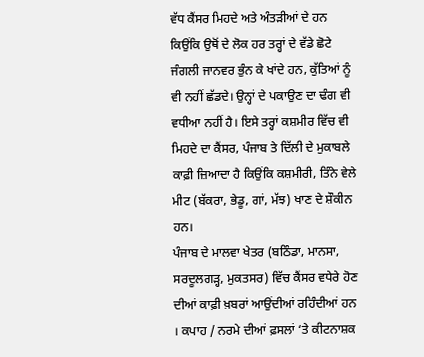ਵੱਧ ਕੈਂਸਰ ਮਿਹਦੇ ਅਤੇ ਅੰਤੜੀਆਂ ਦੇ ਹਨ ਕਿਉਂਕਿ ਉਥੋਂ ਦੇ ਲੋਕ ਹਰ ਤਰ੍ਹਾਂ ਦੇ ਵੱਡੇ ਛੋਟੇ ਜੰਗਲੀ ਜਾਨਵਰ ਭੁੰਨ ਕੇ ਖਾਂਦੇ ਹਨ, ਕੁੱਤਿਆਂ ਨੂੰ ਵੀ ਨਹੀਂ ਛੱਡਦੇ। ਉਨ੍ਹਾਂ ਦੇ ਪਕਾਉਣ ਦਾ ਢੰਗ ਵੀ ਵਧੀਆ ਨਹੀਂ ਹੈ। ਇਸੇ ਤਰ੍ਹਾਂ ਕਸ਼ਮੀਰ ਵਿੱਚ ਵੀ ਮਿਹਦੇ ਦਾ ਕੈਂਸਰ, ਪੰਜਾਬ ਤੇ ਦਿੱਲੀ ਦੇ ਮੁਕਾਬਲੇ ਕਾਫ਼ੀ ਜ਼ਿਆਦਾ ਹੈ ਕਿਉਂਕਿ ਕਸ਼ਮੀਰੀ, ਤਿੰਨੇ ਵੇਲੇ ਮੀਟ (ਬੱਕਰਾ, ਭੇਡੂ, ਗਾਂ, ਮੱਝ) ਖਾਣ ਦੇ ਸ਼ੌਕੀਨ ਹਨ।
ਪੰਜਾਬ ਦੇ ਮਾਲਵਾ ਖੇਤਰ (ਬਠਿੰਡਾ, ਮਾਨਸਾ, ਸਰਦੂਲਗੜ੍ਹ, ਮੁਕਤਸਰ) ਵਿੱਚ ਕੈਂਸਰ ਵਧੇਰੇ ਹੋਣ ਦੀਆਂ ਕਾਫ਼ੀ ਖ਼ਬਰਾਂ ਆਉਂਦੀਆਂ ਰਹਿੰਦੀਆਂ ਹਨ । ਕਪਾਹ / ਨਰਮੇ ਦੀਆਂ ਫ਼ਸਲਾਂ ‘ਤੇ ਕੀਟਨਾਸ਼ਕ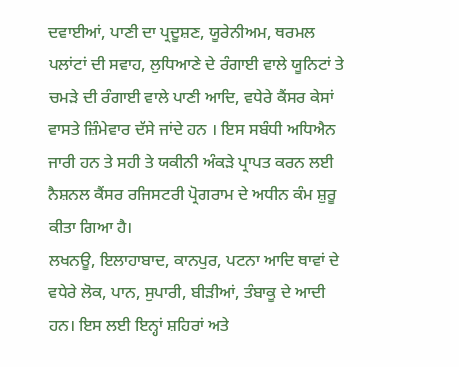ਦਵਾਈਆਂ, ਪਾਣੀ ਦਾ ਪ੍ਰਦੂਸ਼ਣ, ਯੂਰੇਨੀਅਮ, ਥਰਮਲ ਪਲਾਂਟਾਂ ਦੀ ਸਵਾਹ, ਲੁਧਿਆਣੇ ਦੇ ਰੰਗਾਈ ਵਾਲੇ ਯੂਨਿਟਾਂ ਤੇ ਚਮੜੇ ਦੀ ਰੰਗਾਈ ਵਾਲੇ ਪਾਣੀ ਆਦਿ, ਵਧੇਰੇ ਕੈਂਸਰ ਕੇਸਾਂ ਵਾਸਤੇ ਜ਼ਿੰਮੇਵਾਰ ਦੱਸੇ ਜਾਂਦੇ ਹਨ । ਇਸ ਸਬੰਧੀ ਅਧਿਐਨ ਜਾਰੀ ਹਨ ਤੇ ਸਹੀ ਤੇ ਯਕੀਨੀ ਅੰਕੜੇ ਪ੍ਰਾਪਤ ਕਰਨ ਲਈ ਨੈਸ਼ਨਲ ਕੈਂਸਰ ਰਜਿਸਟਰੀ ਪ੍ਰੋਗਰਾਮ ਦੇ ਅਧੀਨ ਕੰਮ ਸ਼ੁਰੂ ਕੀਤਾ ਗਿਆ ਹੈ।
ਲਖਨਊ, ਇਲਾਹਾਬਾਦ, ਕਾਨਪੁਰ, ਪਟਨਾ ਆਦਿ ਥਾਵਾਂ ਦੇ ਵਧੇਰੇ ਲੋਕ, ਪਾਨ, ਸੁਪਾਰੀ, ਬੀੜੀਆਂ, ਤੰਬਾਕੂ ਦੇ ਆਦੀ ਹਨ। ਇਸ ਲਈ ਇਨ੍ਹਾਂ ਸ਼ਹਿਰਾਂ ਅਤੇ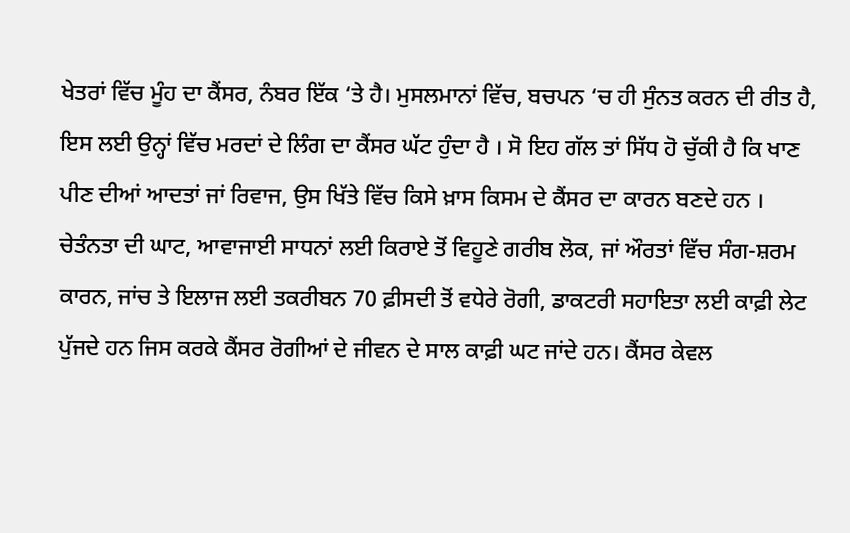ਖੇਤਰਾਂ ਵਿੱਚ ਮੂੰਹ ਦਾ ਕੈਂਸਰ, ਨੰਬਰ ਇੱਕ ‘ਤੇ ਹੈ। ਮੁਸਲਮਾਨਾਂ ਵਿੱਚ, ਬਚਪਨ ‘ਚ ਹੀ ਸੁੰਨਤ ਕਰਨ ਦੀ ਰੀਤ ਹੈ, ਇਸ ਲਈ ਉਨ੍ਹਾਂ ਵਿੱਚ ਮਰਦਾਂ ਦੇ ਲਿੰਗ ਦਾ ਕੈਂਸਰ ਘੱਟ ਹੁੰਦਾ ਹੈ । ਸੋ ਇਹ ਗੱਲ ਤਾਂ ਸਿੱਧ ਹੋ ਚੁੱਕੀ ਹੈ ਕਿ ਖਾਣ ਪੀਣ ਦੀਆਂ ਆਦਤਾਂ ਜਾਂ ਰਿਵਾਜ, ਉਸ ਖਿੱਤੇ ਵਿੱਚ ਕਿਸੇ ਖ਼ਾਸ ਕਿਸਮ ਦੇ ਕੈਂਸਰ ਦਾ ਕਾਰਨ ਬਣਦੇ ਹਨ ।
ਚੇਤੰਨਤਾ ਦੀ ਘਾਟ, ਆਵਾਜਾਈ ਸਾਧਨਾਂ ਲਈ ਕਿਰਾਏ ਤੋਂ ਵਿਹੂਣੇ ਗਰੀਬ ਲੋਕ, ਜਾਂ ਔਰਤਾਂ ਵਿੱਚ ਸੰਗ-ਸ਼ਰਮ ਕਾਰਨ, ਜਾਂਚ ਤੇ ਇਲਾਜ ਲਈ ਤਕਰੀਬਨ 70 ਫ਼ੀਸਦੀ ਤੋਂ ਵਧੇਰੇ ਰੋਗੀ, ਡਾਕਟਰੀ ਸਹਾਇਤਾ ਲਈ ਕਾਫ਼ੀ ਲੇਟ ਪੁੱਜਦੇ ਹਨ ਜਿਸ ਕਰਕੇ ਕੈਂਸਰ ਰੋਗੀਆਂ ਦੇ ਜੀਵਨ ਦੇ ਸਾਲ ਕਾਫ਼ੀ ਘਟ ਜਾਂਦੇ ਹਨ। ਕੈਂਸਰ ਕੇਵਲ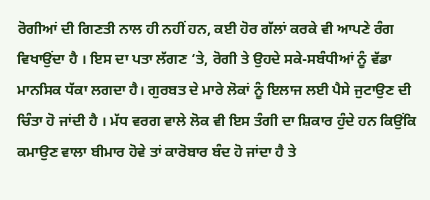ਰੋਗੀਆਂ ਦੀ ਗਿਣਤੀ ਨਾਲ ਹੀ ਨਹੀਂ ਹਨ, ਕਈ ਹੋਰ ਗੱਲਾਂ ਕਰਕੇ ਵੀ ਆਪਣੇ ਰੰਗ ਵਿਖਾਉਂਦਾ ਹੈ । ਇਸ ਦਾ ਪਤਾ ਲੱਗਣ ‘ਤੇ, ਰੋਗੀ ਤੇ ਉਹਦੇ ਸਕੇ-ਸਬੰਧੀਆਂ ਨੂੰ ਵੱਡਾ ਮਾਨਸਿਕ ਧੱਕਾ ਲਗਦਾ ਹੈ। ਗੁਰਬਤ ਦੇ ਮਾਰੇ ਲੋਕਾਂ ਨੂੰ ਇਲਾਜ ਲਈ ਪੈਸੇ ਜੁਟਾਉਣ ਦੀ ਚਿੰਤਾ ਹੋ ਜਾਂਦੀ ਹੈ । ਮੱਧ ਵਰਗ ਵਾਲੇ ਲੋਕ ਵੀ ਇਸ ਤੰਗੀ ਦਾ ਸ਼ਿਕਾਰ ਹੁੰਦੇ ਹਨ ਕਿਉਂਕਿ ਕਮਾਉਣ ਵਾਲਾ ਬੀਮਾਰ ਹੋਵੇ ਤਾਂ ਕਾਰੋਬਾਰ ਬੰਦ ਹੋ ਜਾਂਦਾ ਹੈ ਤੇ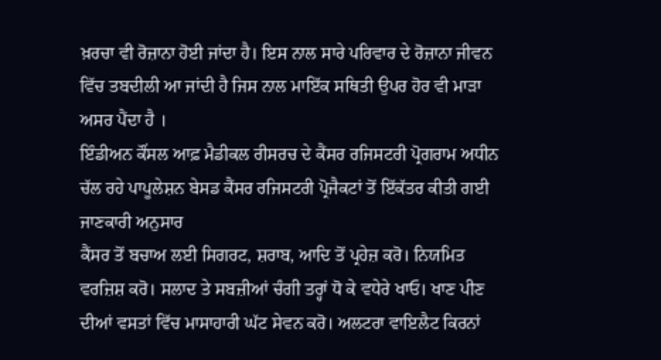ਖ਼ਰਚਾ ਵੀ ਰੋਜ਼ਾਨਾ ਹੋਈ ਜਾਂਦਾ ਹੈ। ਇਸ ਨਾਲ ਸਾਰੇ ਪਰਿਵਾਰ ਦੇ ਰੋਜ਼ਾਨਾ ਜੀਵਨ ਵਿੱਚ ਤਬਦੀਲੀ ਆ ਜਾਂਦੀ ਹੈ ਜਿਸ ਨਾਲ ਮਾਇੱਕ ਸਥਿਤੀ ਉਪਰ ਹੋਰ ਵੀ ਮਾੜਾ ਅਸਰ ਪੈਂਦਾ ਹੈ ।
ਇੰਡੀਅਨ ਕੌਂਸਲ ਆਫ਼ ਮੈਡੀਕਲ ਰੀਸਰਚ ਦੇ ਕੈਂਸਰ ਰਜਿਸਟਰੀ ਪ੍ਰੋਗਰਾਮ ਅਧੀਨ ਚੱਲ ਰਹੇ ਪਾਪੂਲੇਸ਼ਨ ਬੇਸਡ ਕੈਂਸਰ ਰਜਿਸਟਰੀ ਪ੍ਰੋਜੈਕਟਾਂ ਤੋਂ ਇੱਕੱਤਰ ਕੀਤੀ ਗਈ ਜਾਣਕਾਰੀ ਅਨੁਸਾਰ
ਕੈਂਸਰ ਤੋਂ ਬਚਾਅ ਲਈ ਸਿਗਰਟ, ਸ਼ਰਾਬ, ਆਦਿ ਤੋਂ ਪ੍ਰਹੇਜ਼ ਕਰੋ। ਨਿਯਮਿਤ ਵਰਜ਼ਿਸ਼ ਕਰੋ। ਸਲਾਦ ਤੇ ਸਬਜ਼ੀਆਂ ਚੰਗੀ ਤਰ੍ਹਾਂ ਧੋ ਕੇ ਵਧੇਰੇ ਖਾਓ। ਖਾਣ ਪੀਣ ਦੀਆਂ ਵਸਤਾਂ ਵਿੱਚ ਮਾਸਾਹਾਰੀ ਘੱਟ ਸੇਵਨ ਕਰੋ। ਅਲਟਰਾ ਵਾਇਲੈਟ ਕਿਰਨਾਂ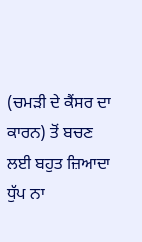(ਚਮੜੀ ਦੇ ਕੈਂਸਰ ਦਾ ਕਾਰਨ) ਤੋਂ ਬਚਣ ਲਈ ਬਹੁਤ ਜ਼ਿਆਦਾ ਧੁੱਪ ਨਾ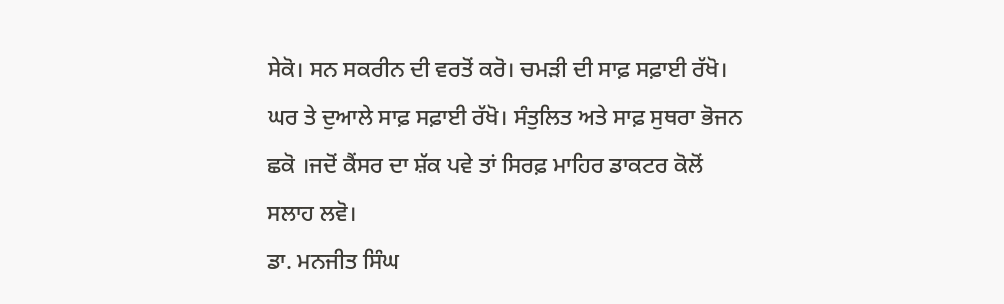ਸੇਕੋ। ਸਨ ਸਕਰੀਨ ਦੀ ਵਰਤੋਂ ਕਰੋ। ਚਮੜੀ ਦੀ ਸਾਫ਼ ਸਫ਼ਾਈ ਰੱਖੋ। ਘਰ ਤੇ ਦੁਆਲੇ ਸਾਫ਼ ਸਫ਼ਾਈ ਰੱਖੋ। ਸੰਤੁਲਿਤ ਅਤੇ ਸਾਫ਼ ਸੁਥਰਾ ਭੋਜਨ ਛਕੋ ।ਜਦੋਂ ਕੈਂਸਰ ਦਾ ਸ਼ੱਕ ਪਵੇ ਤਾਂ ਸਿਰਫ਼ ਮਾਹਿਰ ਡਾਕਟਰ ਕੋਲੋਂ ਸਲਾਹ ਲਵੋ।
ਡਾ. ਮਨਜੀਤ ਸਿੰਘ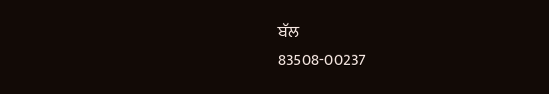ਬੱਲ
83508-00237